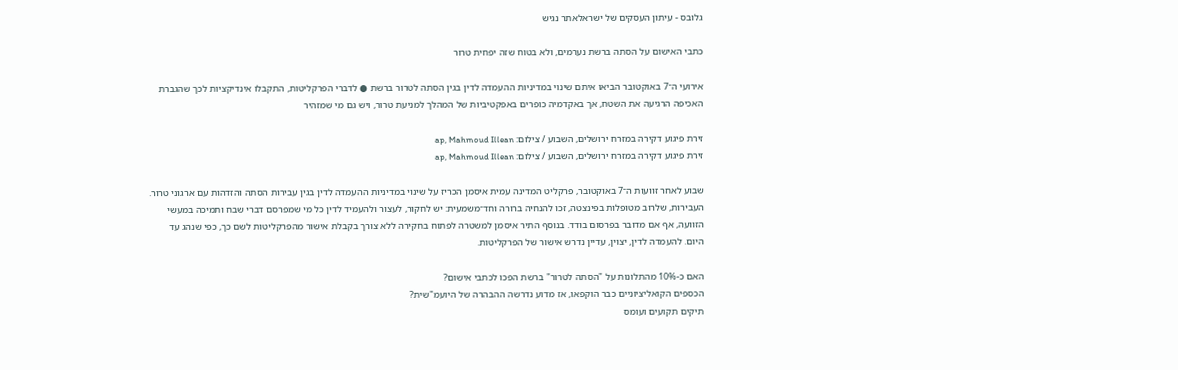גלובס - עיתון העסקים של ישראלאתר נגיש

כתבי האישום על הסתה ברשת נערמים, ולא בטוח שזה יפחית טרור

אירועי ה־7 באוקטובר הביאו איתם שינוי במדיניות ההעמדה לדין בגין הסתה לטרור ברשת ● לדברי הפרקליטות, התקבלו אינדיקציות לכך שהגברת האכיפה הרגיעה את השטח, אך באקדמיה כופרים באפקטיביות של המהלך למניעת טרור, ויש גם מי שמזהיר

זירת פיגוע דקירה במזרח ירושלים, השבוע / צילום: ap, Mahmoud Illean
זירת פיגוע דקירה במזרח ירושלים, השבוע / צילום: ap, Mahmoud Illean

שבוע לאחר זוועות ה־7 באוקטובר, פרקליט המדינה עמית איסמן הכריז על שינוי במדיניות ההעמדה לדין בגין עבירות הסתה והזדהות עם ארגוני טרור. העבירות, שלרוב מטופלות בפינצטה, זכו להנחיה ברורה וחד־משמעית: יש לחקור, לעצור ולהעמיד לדין כל מי שמפרסם דברי שבח ותמיכה במעשי הזוועה, אף אם מדובר בפרסום בודד. בנוסף התיר איסמן למשטרה לפתוח בחקירה ללא צורך בקבלת אישור מהפרקליטות לשם כך, כפי שנהג עד היום. להעמדה לדין, יצוין, עדיין נדרש אישור של הפרקליטות.

האם כ-10% מהתלונות על "הסתה לטרור" ברשת הפכו לכתבי אישום?
הכספים הקואליציוניים כבר הוקפאו, אז מדוע נדרשה ההבהרה של היועמ"שית?
תיקים תקועים ועומס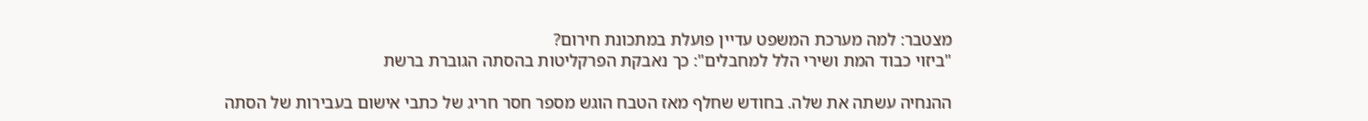מצטבר: למה מערכת המשפט עדיין פועלת במתכונת חירום?
"ביזוי כבוד המת ושירי הלל למחבלים": כך נאבקת הפרקליטות בהסתה הגוברת ברשת

ההנחיה עשתה את שלה. בחודש שחלף מאז הטבח הוגש מספר חסר חריג של כתבי אישום בעבירות של הסתה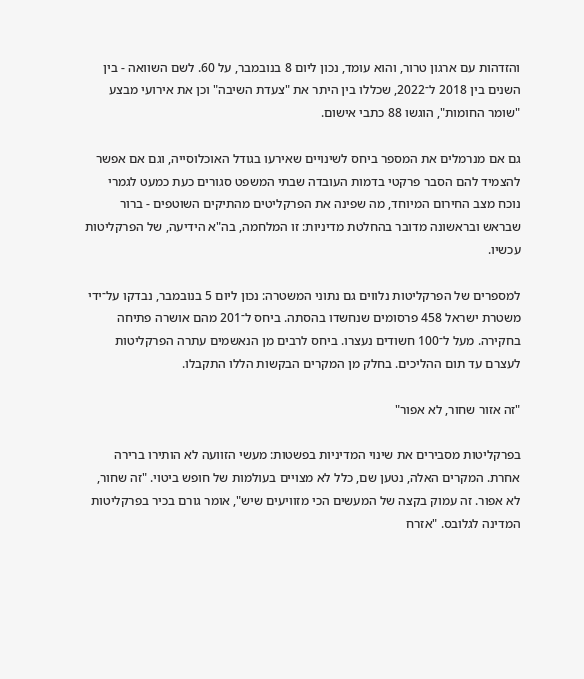והזדהות עם ארגון טרור, והוא עומד, נכון ליום 8 בנובמבר, על 60. לשם השוואה - בין השנים בין 2018 ל־2022, שכללו בין היתר את "צעדת השיבה" וכן את אירועי מבצע "שומר החומות", הוגשו 88 כתבי אישום.

גם אם מנרמלים את המספר ביחס לשינויים שאירעו בגודל האוכלוסייה, וגם אם אפשר להצמיד להם הסבר פרקטי בדמות העובדה שבתי המשפט סגורים כעת כמעט לגמרי נוכח מצב החירום המיוחד, מה שפינה את הפרקליטים מהתיקים השוטפים - ברור שבראש ובראשונה מדובר בהחלטת מדיניות: זו המלחמה, בה"א הידיעה, של הפרקליטות עכשיו.

למספרים של הפרקליטות נלווים גם נתוני המשטרה: נכון ליום 5 בנובמבר, נבדקו על־ידי משטרת ישראל 458 פרסומים שנחשדו בהסתה. ביחס ל־201 מהם אושרה פתיחה בחקירה. מעל ל־100 חשודים נעצרו. ביחס לרבים מן הנאשמים עתרה הפרקליטות לעצרם עד תום ההליכים. בחלק מן המקרים הבקשות הללו התקבלו.

"זה אזור שחור, לא אפור"

בפרקליטות מסבירים את שינוי המדיניות בפשטות: מעשי הזוועה לא הותירו ברירה אחרת. המקרים האלה, נטען שם, כלל לא מצויים בעולמות של חופש ביטוי. "זה שחור, לא אפור. זה עמוק בקצה של המעשים הכי מזוויעים שיש", אומר גורם בכיר בפרקליטות המדינה לגלובס. "אזרח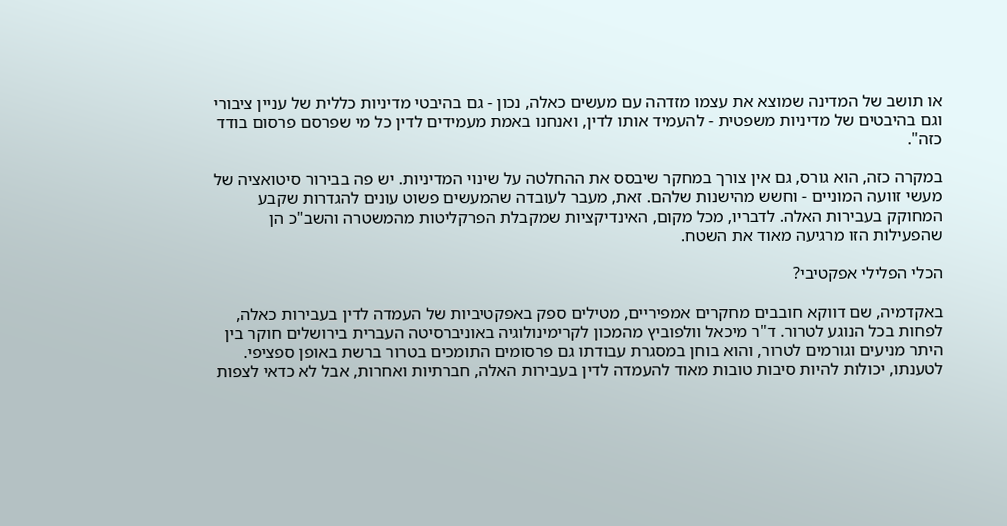או תושב של המדינה שמוצא את עצמו מזדהה עם מעשים כאלה, נכון - גם בהיבטי מדיניות כללית של עניין ציבורי וגם בהיבטים של מדיניות משפטית - להעמיד אותו לדין, ואנחנו באמת מעמידים לדין כל מי שפרסם פרסום בודד כזה".

במקרה כזה, הוא גורס, גם אין צורך במחקר שיבסס את ההחלטה על שינוי המדיניות. יש פה בבירור סיטואציה של מעשי זוועה המוניים - וחשש מהישנות שלהם. זאת, מעבר לעובדה שהמעשים פשוט עונים להגדרות שקבע המחוקק בעבירות האלה. לדבריו, מכל מקום, האינדיקציות שמקבלת הפרקליטות מהמשטרה והשב"כ הן שהפעילות הזו מרגיעה מאוד את השטח.

הכלי הפלילי אפקטיבי?

באקדמיה, שם דווקא חובבים מחקרים אמפיריים, מטילים ספק באפקטיביות של העמדה לדין בעבירות כאלה, לפחות בכל הנוגע לטרור. ד"ר מיכאל וולפוביץ מהמכון לקרימינולוגיה באוניברסיטה העברית בירושלים חוקר בין היתר מניעים וגורמים לטרור, והוא בוחן במסגרת עבודתו גם פרסומים התומכים בטרור ברשת באופן ספציפי. לטענתו, יכולות להיות סיבות טובות מאוד להעמדה לדין בעבירות האלה, חברתיות ואחרות, אבל לא כדאי לצפות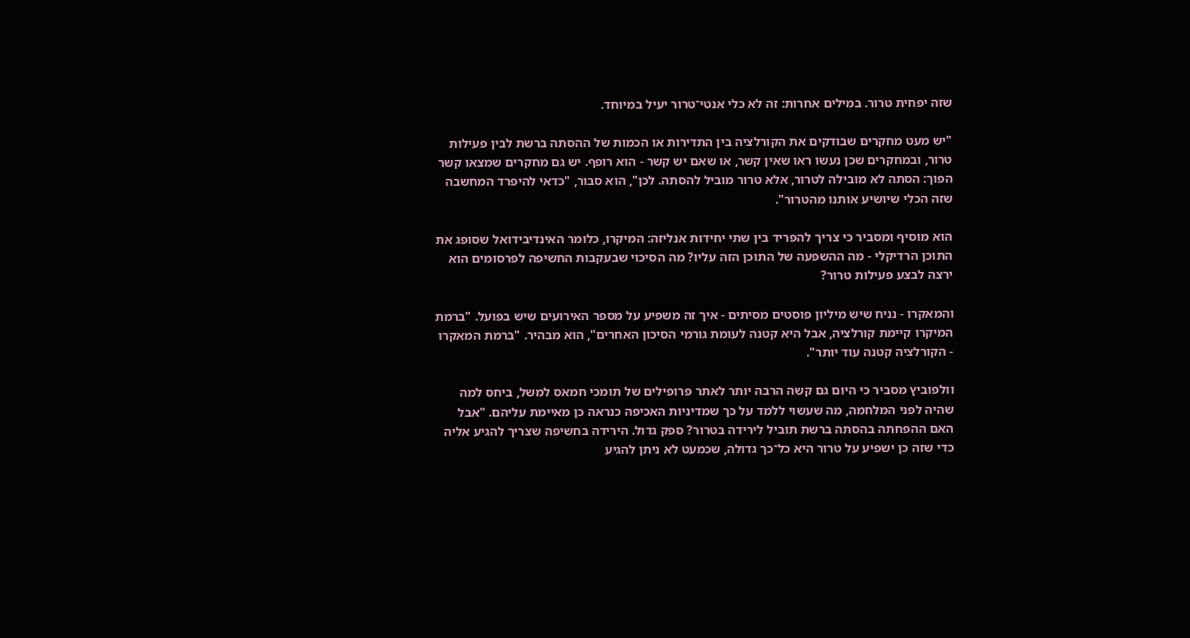שזה יפחית טרור. במילים אחרות: זה לא כלי אנטי־טרור יעיל במיוחד.

"יש מעט מחקרים שבודקים את הקורלציה בין התדירות או הכמות של ההסתה ברשת לבין פעילות טרור, ובמחקרים שכן נעשו ראו שאין קשר, או שאם יש קשר - הוא רופף. יש גם מחקרים שמצאו קשר הפוך: הסתה לא מובילה לטרור, אלא טרור מוביל להסתה. לכן", הוא סבור, "כדאי להיפרד המחשבה שזה הכלי שיושיע אותנו מהטרור".

הוא מוסיף ומסביר כי צריך להפריד בין שתי יחידות אנליזה: המיקרו, כלומר האינדיבידואל שסופג את התוכן הרדיקלי - מה ההשפעה של התוכן הזה עליו? מה הסיכוי שבעקבות החשיפה לפרסומים הוא ירצה לבצע פעילות טרור?

והמאקרו - נניח שיש מיליון פוסטים מסיתים - איך זה משפיע על מספר האירועים שיש בפועל. "ברמת המיקרו קיימת קורלציה, אבל היא קטנה לעומת גורמי הסיכון האחרים", הוא מבהיר. "ברמת המאקרו - הקורלציה קטנה עוד יותר".

וולפוביץ מסביר כי היום גם קשה הרבה יותר לאתר פרופילים של תומכי חמאס למשל, ביחס למה שהיה לפני המלחמה, מה שעשוי ללמד על כך שמדיניות האכיפה כנראה כן מאיימת עליהם. "אבל האם ההפחתה בהסתה ברשת תוביל לירידה בטרור? ספק גדול. הירידה בחשיפה שצריך להגיע אליה כדי שזה כן ישפיע על טרור היא כל־כך גדולה, שכמעט לא ניתן להגיע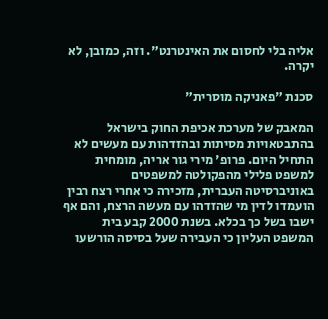אליה בלי לחסום את האינטרנט". וזה, כמובן, לא יקרה.

סכנת "פאניקה מוסרית"

המאבק של מערכת אכיפת החוק בישראל בהתבטאויות מסיתות ובהזדהות עם מעשים לא התחיל היום. פרופ' מירי גור אריה, מומחית למשפט פלילי מהפקולטה למשפטים באוניברסיטה העברית, מזכירה כי אחרי רצח רבין הועמדו לדין מי שהזדהו עם מעשה הרצח, והם אף ישבו בשל כך בכלא. בשנת 2000 קבע בית המשפט העליון כי העבירה שעל בסיסה הורשעו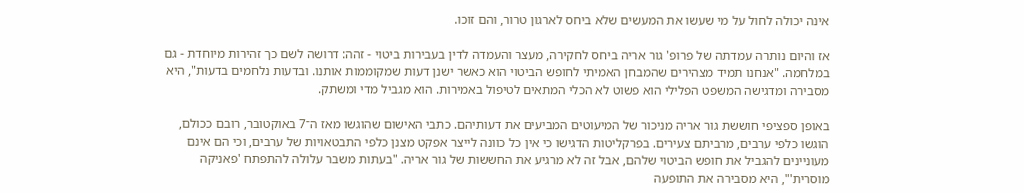אינה יכולה לחול על מי שעשו את המעשים שלא ביחס לארגון טרור, והם זוכו.

אז והיום נותרה עמדתה של פרופ' גור אריה ביחס לחקירה, מעצר והעמדה לדין בעבירות ביטוי - זהה: דרושה לשם כך זהירות מיוחדת - גם במלחמה. "אנחנו תמיד מצהירים שהמבחן האמיתי לחופש הביטוי הוא כאשר ישנן דעות שמקוממות אותנו. ובדעות נלחמים בדעות", היא מסבירה ומדגישה המשפט הפלילי הוא פשוט לא הכלי המתאים לטיפול באמירות. הוא מגביל מדי ומשתק.

באופן ספציפי חוששת גור אריה מניכור של המיעוטים המביעים את דעותיהם. כתבי האישום שהוגשו מאז ה־7 באוקטובר, רובם ככולם, הוגשו כלפי ערבים, מרביתם צעירים. בפרקליטות הדגישו כי אין כל כוונה לייצר אפקט מצנן כלפי התבטאויות של ערבים, וכי הם אינם מעוניינים להגביל את חופש הביטוי שלהם, אבל זה לא מרגיע את החששות של גור אריה. "בעתות משבר עלולה להתפתח 'פאניקה מוסרית'", היא מסבירה את התופעה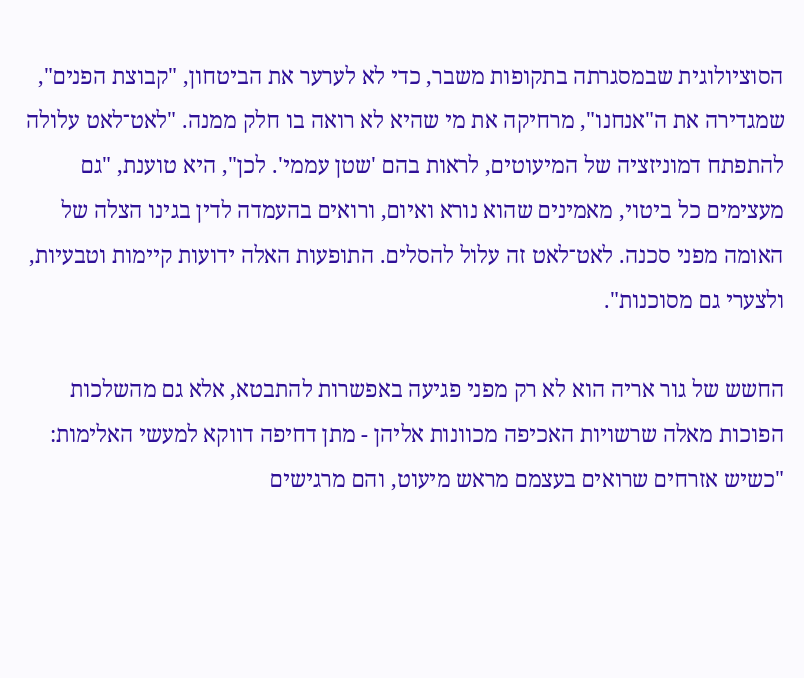הסוציולוגית שבמסגרתה בתקופות משבר, כדי לא לערער את הביטחון, "קבוצת הפנים", שמגדירה את ה"אנחנו", מרחיקה את מי שהיא לא רואה בו חלק ממנה. "לאט־לאט עלולה להתפתח דמוניזציה של המיעוטים, לראות בהם 'שטן עממי'. לכן", היא טוענת, "גם מעצימים כל ביטוי, מאמינים שהוא נורא ואיום, ורואים בהעמדה לדין בגינו הצלה של האומה מפני סכנה. לאט־לאט זה עלול להסלים. התופעות האלה ידועות קיימות וטבעיות, ולצערי גם מסוכנות".

החשש של גור אריה הוא לא רק מפני פגיעה באפשרות להתבטא, אלא גם מהשלכות הפוכות מאלה שרשויות האכיפה מכוונות אליהן - מתן דחיפה דווקא למעשי האלימות: "כשיש אזרחים שרואים בעצמם מראש מיעוט, והם מרגישים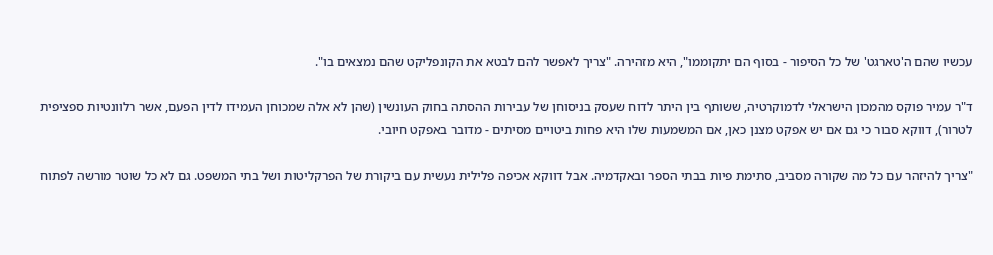עכשיו שהם ה'טארגט' של כל הסיפור - בסוף הם יתקוממו", היא מזהירה. "צריך לאפשר להם לבטא את הקונפליקט שהם נמצאים בו".

ד"ר עמיר פוקס מהמכון הישראלי לדמוקרטיה, ששותף בין היתר לדוח שעסק בניסוחן של עבירות ההסתה בחוק העונשין (שהן לא אלה שמכוחן העמידו לדין הפעם, אשר רלוונטיות ספציפית לטרור), דווקא סבור כי גם אם יש אפקט מצנן כאן, אם המשמעות שלו היא פחות ביטויים מסיתים - מדובר באפקט חיובי.

"צריך להיזהר עם כל מה שקורה מסביב, סתימת פיות בבתי הספר ובאקדמיה. אבל דווקא אכיפה פלילית נעשית עם ביקורת של הפרקליטות ושל בתי המשפט. גם לא כל שוטר מורשה לפתוח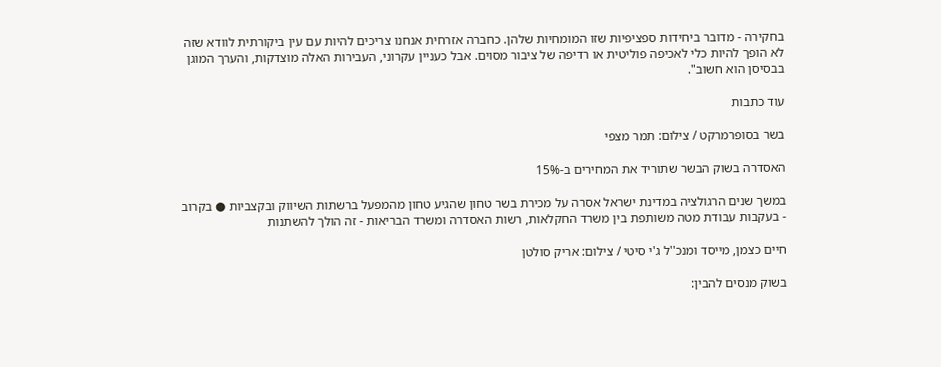בחקירה - מדובר ביחידות ספציפיות שזו המומחיות שלהן. כחברה אזרחית אנחנו צריכים להיות עם עין ביקורתית לוודא שזה לא הופך להיות כלי לאכיפה פוליטית או רדיפה של ציבור מסוים. אבל כעניין עקרוני, העבירות האלה מוצדקות, והערך המוגן בבסיסן הוא חשוב".

עוד כתבות

בשר בסופרמרקט / צילום: תמר מצפי

האסדרה בשוק הבשר שתוריד את המחירים ב-15%

במשך שנים הרגולציה במדינת ישראל אסרה על מכירת בשר טחון שהגיע טחון מהמפעל ברשתות השיווק ובקצביות ● בקרוב - בעקבות עבודת מטה משותפת בין משרד החקלאות, רשות האסדרה ומשרד הבריאות - זה הולך להשתנות

חיים כצמן, מייסד ומנכ''ל ג'י סיטי / צילום: אריק סולטן

בשוק מנסים להבין: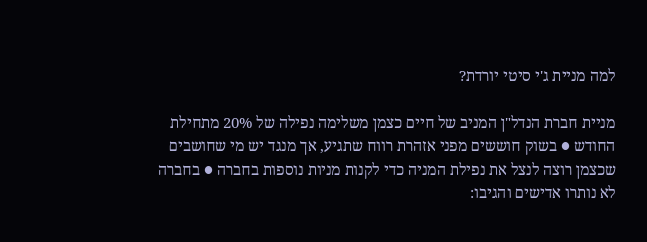למה מניית ג'י סיטי יורדת?

מניית חברת הנדל"ן המניב של חיים כצמן משלימה נפילה של 20% מתחילת החודש ● בשוק חוששים מפני אזהרת רווח שתגיע, אך מנגד יש מי שחושבים שכצמן רוצה לנצל את נפילת המניה כדי לקנות מניות נוספות בחברה ● בחברה לא נותרו אדישים והגיבו: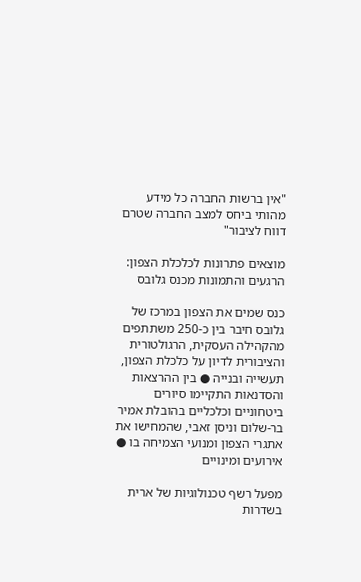"אין ברשות החברה כל מידע מהותי ביחס למצב החברה שטרם דווח לציבור"

מוצאים פתרונות לכלכלת הצפון: הרגעים והתמונות מכנס גלובס

כנס שמים את הצפון במרכז של גלובס חיבר בין כ-250 משתתפים מהקהילה העסקית, הרגולטורית והציבורית לדיון על כלכלת הצפון, תעשייה ובנייה ● בין ההרצאות והסדנאות התקיימו סיורים ביטחוניים וכלכליים בהובלת אמיר בר-שלום וניסן זאבי, שהמחישו את אתגרי הצפון ומנועי הצמיחה בו ● אירועים ומינויים

מפעל רשף טכנולוגיות של ארית בשדרות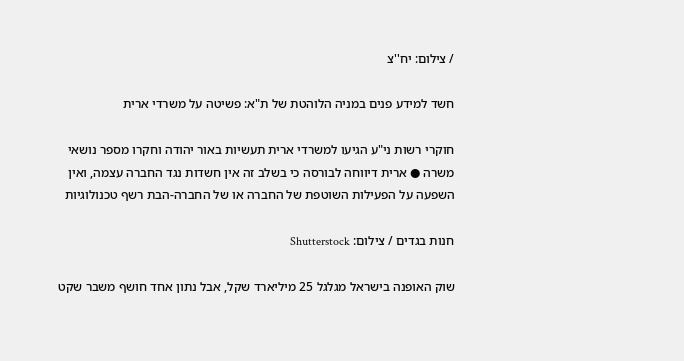/ צילום: יח''צ

חשד למידע פנים במניה הלוהטת של ת"א: פשיטה על משרדי ארית

חוקרי רשות ני"ע הגיעו למשרדי ארית תעשיות באור יהודה וחקרו מספר נושאי משרה ● ארית דיווחה לבורסה כי בשלב זה אין חשדות נגד החברה עצמה, ואין השפעה על הפעילות השוטפת של החברה או של החברה-הבת רשף טכנולוגיות

חנות בגדים / צילום: Shutterstock

שוק האופנה בישראל מגלגל 25 מיליארד שקל, אבל נתון אחד חושף משבר שקט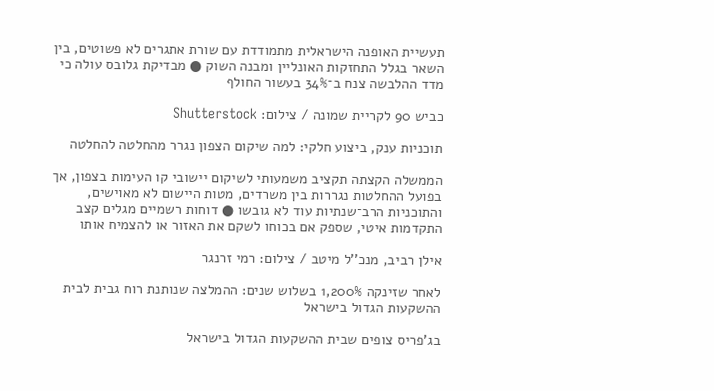תעשיית האופנה הישראלית מתמודדת עם שורת אתגרים לא פשוטים, בין השאר בגלל התחזקות האונליין ומבנה השוק ● מבדיקת גלובס עולה כי מדד ההלבשה צנח ב־34% בעשור החולף

כביש 90 לקריית שמונה / צילום: Shutterstock

תוכניות ענק, ביצוע חלקי: למה שיקום הצפון נגרר מהחלטה להחלטה

הממשלה הקצתה תקציב משמעותי לשיקום יישובי קו העימות בצפון, אך בפועל ההחלטות נגררות בין משרדים, מטות היישום לא מאוישים, והתוכניות הרב־שנתיות עוד לא גובשו ● דוחות רשמיים מגלים קצב התקדמות איטי, שספק אם בכוחו לשקם את האזור או להצמיח אותו

אילן רביב, מנכ''ל מיטב / צילום: רמי זרנגר

לאחר שזינקה 1,200% בשלוש שנים: ההמלצה שנותנת רוח גבית לבית ההשקעות הגדול בישראל

בג'פריס צופים שבית ההשקעות הגדול בישראל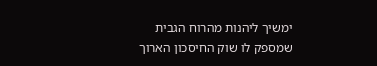ימשיך ליהנות מהרוח הגבית שמספק לו שוק החיסכון הארוך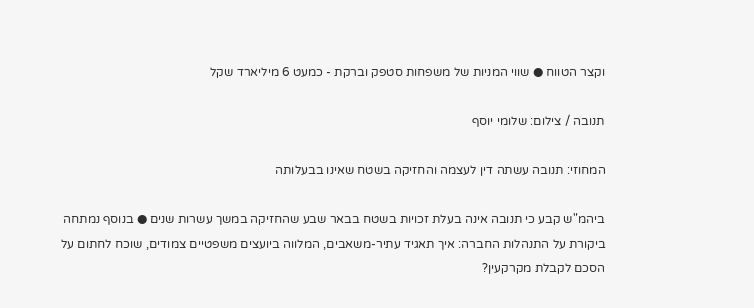וקצר הטווח ● שווי המניות של משפחות סטפק וברקת - כמעט 6 מיליארד שקל

תנובה / צילום: שלומי יוסף

המחוזי: תנובה עשתה דין לעצמה והחזיקה בשטח שאינו בבעלותה

ביהמ"ש קבע כי תנובה אינה בעלת זכויות בשטח בבאר שבע שהחזיקה במשך עשרות שנים ● בנוסף נמתחה ביקורת על התנהלות החברה: איך תאגיד עתיר-משאבים, המלווה ביועצים משפטיים צמודים, שוכח לחתום על הסכם לקבלת מקרקעין?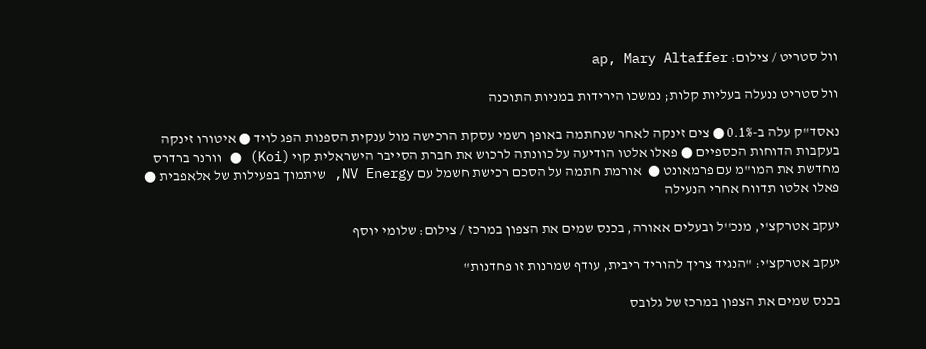וול סטריט / צילום: ap, Mary Altaffer

וול סטריט ננעלה בעליות קלות; נמשכו הירידות במניות התוכנה

נאסד"ק עלה ב-0.1% ● צים זינקה לאחר שנחתמה באופן רשמי עסקת הרכישה מול ענקית הספנות הפג לויד ● איטורו זינקה בעקבות הדוחות הכספיים ● פאלו אלטו הודיעה על כוונתה לרכוש את חברת הסייבר הישראלית קוי (Koi) ● וורנר ברדרס מחדשת את המו"מ עם פרמאונט ●  אורמת חתמה על הסכם רכישת חשמל עם NV Energy, שיתמוך בפעילות של אלאפבית ● פאלו אלטו תדווח אחרי הנעילה

יעקב אטרקצ'י, מנכ''ל ובעלים אאורה, בכנס שמים את הצפון במרכז / צילום: שלומי יוסף

יעקב אטרקצ'י: "הנגיד צריך להוריד ריבית, עודף שמרנות זו פחדנות"

בכנס שמים את הצפון במרכז של גלובס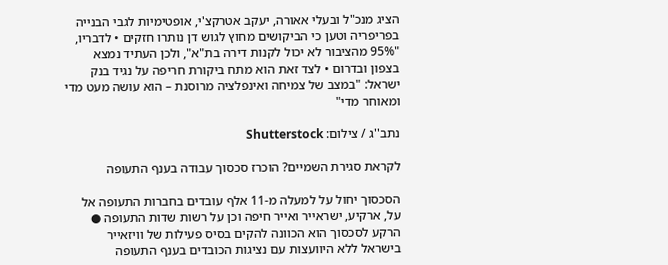הציג מנכ"ל ובעלי אאורה, יעקב אטרקצ'י, אופטימיות לגבי הבנייה בפריפריה וטען כי הביקושים מחוץ לגוש דן נותרו חזקים • לדבריו, "95% מהציבור לא יכול לקנות דירה בת"א", ולכן העתיד נמצא בצפון ובדרום • לצד זאת הוא מתח ביקורת חריפה על נגיד בנק ישראל: "במצב של צמיחה ואינפלציה מרוסנת – הוא עושה מעט מדי ומאוחר מדי"

נתב''ג / צילום: Shutterstock

לקראת סגירת השמיים? הוכרז סכסוך עבודה בענף התעופה

הסכסוך יחול על למעלה מ-11 אלף עובדים בחברות התעופה אל על, ארקיע, ישראייר ואייר חיפה וכן על רשות שדות התעופה ● הרקע לסכסוך הוא הכוונה להקים בסיס פעילות של וויזאייר בישראל ללא היוועצות עם נציגות הכובדים בענף התעופה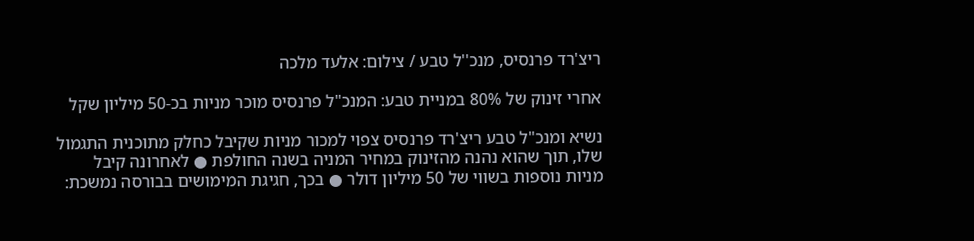ריצ'רד פרנסיס, מנכ''ל טבע / צילום: אלעד מלכה

אחרי זינוק של 80% במניית טבע: המנכ"ל פרנסיס מוכר מניות בכ-50 מיליון שקל

נשיא ומנכ"ל טבע ריצ'רד פרנסיס צפוי למכור מניות שקיבל כחלק מתוכנית התגמול שלו, תוך שהוא נהנה מהזינוק במחיר המניה בשנה החולפת ● לאחרונה קיבל מניות נוספות בשווי של 50 מיליון דולר ● בכך, חגיגת המימושים בבורסה נמשכת: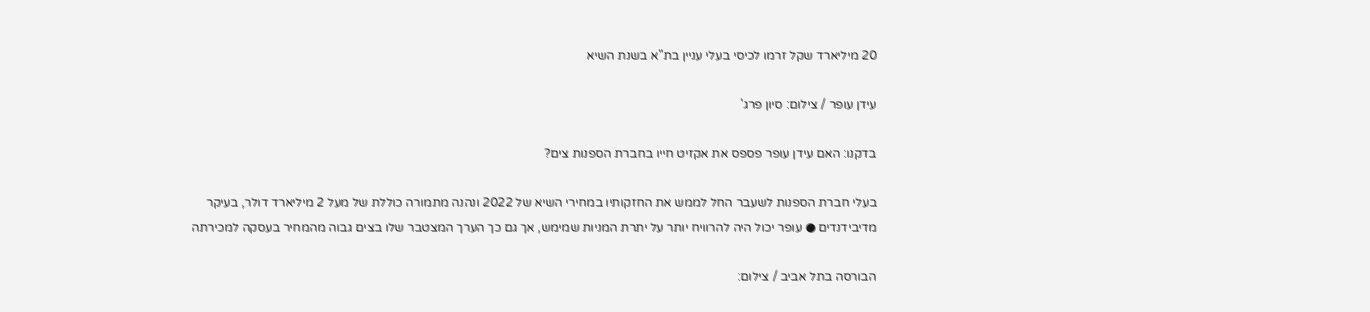20 מיליארד שקל זרמו לכיסי בעלי עניין בת"א בשנת השיא

עידן עופר / צילום: סיון פרג'

בדקנו: האם עידן עופר פספס את אקזיט חייו בחברת הספנות צים?

בעלי חברת הספנות לשעבר החל לממש את החזקותיו במחירי השיא של 2022 ונהנה מתמורה כוללת של מעל 2 מיליארד דולר, בעיקר מדיבידנדים ● עופר יכול היה להרוויח יותר על יתרת המניות שמימש, אך גם כך הערך המצטבר שלו בצים גבוה מהמחיר בעסקה למכירתה

הבורסה בתל אביב / צילום: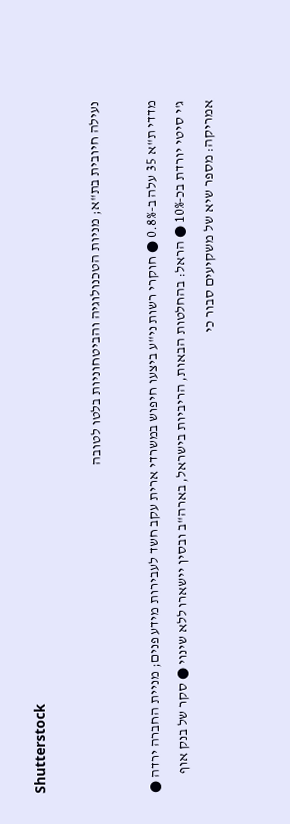Shutterstock

נעילה חיובית בת"א; מניות הטכנולוגיה והביטחוניות בלטו לטובה

מדדי ת"א 35 עלה ב-0.8% ● חוקרי רשות ני"ע ביצעו חיפוש במשרדי ארית עקב חשד לעבירות מידע פנים; מניית החברה ירדה ● ג'י סיטי יורדת בכ-10% ● הראל: בהחלטות הבאות, הריביות בישראל, בארה"ב ובסין יישארו ללא שינוי ● סקר של בנק אוף אמריקה: מספר שיא של משקיעים סבור כי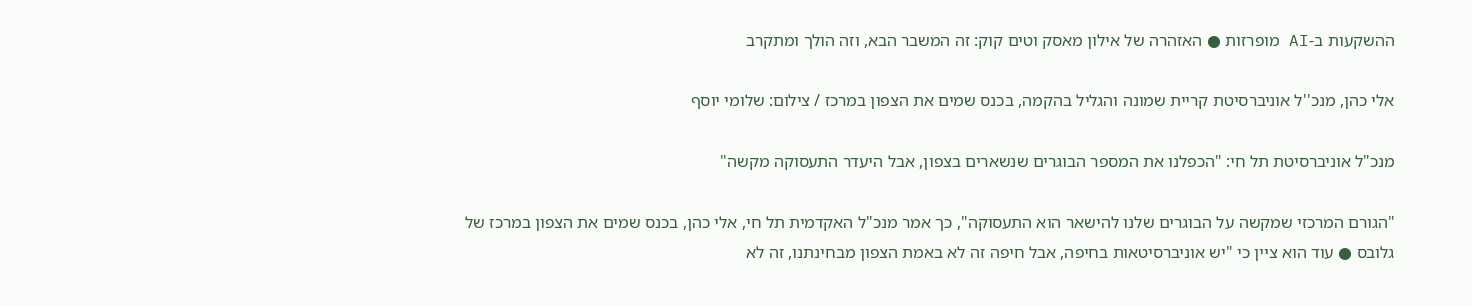ההשקעות ב-AI מופרזות ● האזהרה של אילון מאסק וטים קוק: זה המשבר הבא, וזה הולך ומתקרב

אלי כהן, מנכ''ל אוניברסיטת קריית שמונה והגליל בהקמה, בכנס שמים את הצפון במרכז / צילום: שלומי יוסף

מנכ"ל אוניברסיטת תל חי: "הכפלנו את המספר הבוגרים שנשארים בצפון, אבל היעדר התעסוקה מקשה"

"הגורם המרכזי שמקשה על הבוגרים שלנו להישאר הוא התעסוקה", כך אמר מנכ"ל האקדמית תל חי, אלי כהן, בכנס שמים את הצפון במרכז של גלובס ● עוד הוא ציין כי "יש אוניברסיטאות בחיפה, אבל חיפה זה לא באמת הצפון מבחינתנו, זה לא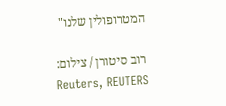המטרופולין שלנו"

רוב סיטורן / צילום: Reuters, REUTERS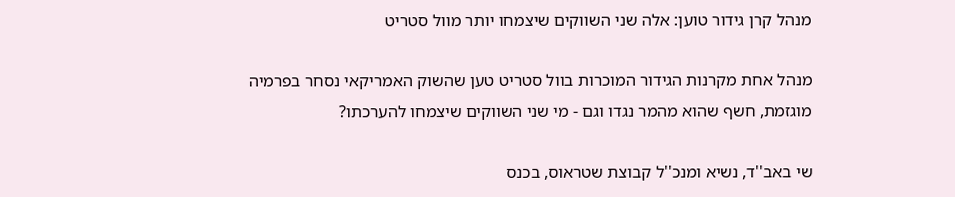מנהל קרן גידור טוען: אלה שני השווקים שיצמחו יותר מוול סטריט

מנהל אחת מקרנות הגידור המוכרות בוול סטריט טען שהשוק האמריקאי נסחר בפרמיה מוגזמת, חשף שהוא מהמר נגדו וגם - מי שני השווקים שיצמחו להערכתו?

שי באב''ד, נשיא ומנכ''ל קבוצת שטראוס, בכנס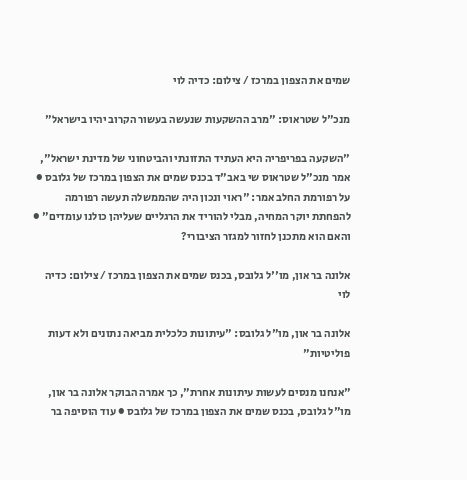שמים את הצפון במרכז / צילום: כדיה לוי

מנכ"ל שטראוס: "מרב ההשקעות שנעשה בעשור הקרוב יהיו בישראל"

"השקעה בפריפריה היא העתיד התזונתי והביטחוני של מדינת ישראל", אמר מנכ"ל שטראוס שי באב"ד בכנס שמים את הצפון במרכז של גלובס ● על רפורמת החלב אמר: "ראוי ונכון היה שהממשלה תעשה רפורמה להפחתת יוקר המחיה, מבלי להוריד את הרגליים שעליהן כולנו עומדים" ● והאם הוא מתכנן לחזור למגזר הציבורי?

אלונה בר און, מו''ל גלובס, בכנס שמים את הצפון במרכז / צילום: כדיה לוי

אלונה בר און, מו"ל גלובס: "עיתונות כלכלית מביאה נתונים ולא דעות פוליטיות"

"אנחנו מנסים לעשות עיתונות אחרת", כך אמרה הבוקר אלונה בר און, מו"ל גלובס, בכנס שמים את הצפון במרכז של גלובס ● עוד הוסיפה בר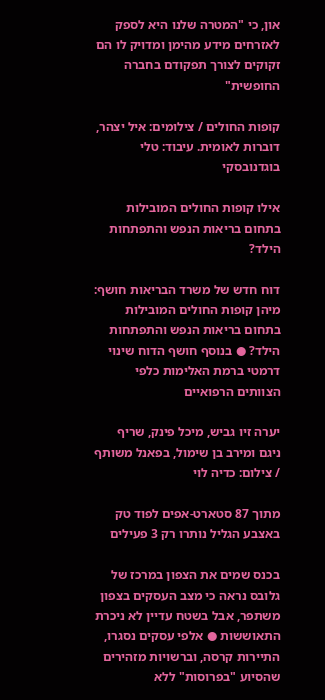און, כי "המטרה שלנו היא לספק לאזרחים מידע מהימן ומדויק לו הם זקוקים לצורך תפקודם בחברה החופשית"

קופות החולים / צילומים: איל יצהר, דוברות לאומית. עיבוד: טלי בוגדנובסקי

אילו קופות החולים המובילות בתחום בריאות הנפש והתפתחות הילד?

דוח חדש של משרד הבריאות חושף: מיהן קופות החולים המובילות בתחום בריאות הנפש והתפתחות הילד? ● בנוסף חושף הדוח שינוי דרמטי ברמת האלימות כלפי הצוותים הרפואיים

יערה זיו גביש, מיכל פינק, שריף ניגם ומירב בן שימול, בפאנל משותף / צילום: כדיה לוי

מתוך 87 סטארט-אפים לפוד טק באצבע הגליל נותרו רק 3 פעילים

בכנס שמים את הצפון במרכז של גלובס נראה כי מצב העסקים בצפון משתפר, אבל בשטח עדיין לא ניכרת התאוששות ● אלפי עסקים נסגרו, התיירות קרסה, וברשויות מזהירים שהסיוע "בפרוסות" ללא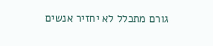גורם מתכלל לא יחזיר אנשים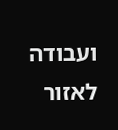ועבודה לאזור